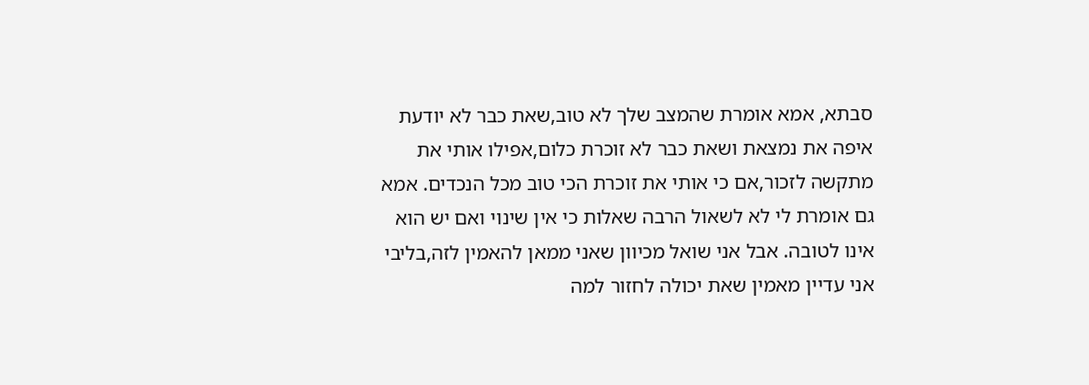סבתא, אמא אומרת שהמצב שלך לא טוב,שאת כבר לא יודעת איפה את נמצאת ושאת כבר לא זוכרת כלום,אפילו אותי את מתקשה לזכור,אם כי אותי את זוכרת הכי טוב מכל הנכדים. אמא גם אומרת לי לא לשאול הרבה שאלות כי אין שינוי ואם יש הוא אינו לטובה. אבל אני שואל מכיוון שאני ממאן להאמין לזה,בליבי אני עדיין מאמין שאת יכולה לחזור למה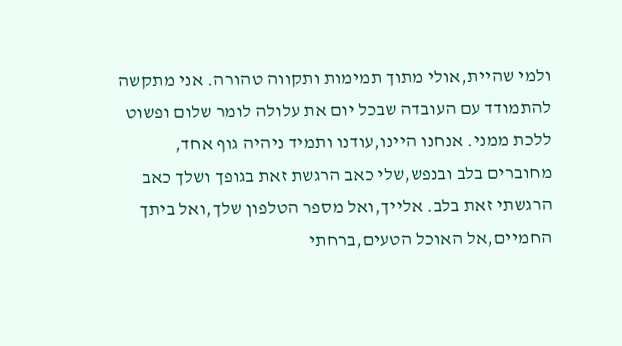ולמי שהיית,אולי מתוך תמימות ותקווה טהורה. אני מתקשה להתמודד עם העובדה שבכל יום את עלולה לומר שלום ופשוט ללכת ממני. אנחנו היינו,עודנו ותמיד ניהיה גוף אחד, מחוברים בלב ובנפש,שלי כאב הרגשת זאת בגופך ושלך כאב הרגשתי זאת בלב. אלייך,ואל מספר הטלפון שלך,ואל ביתך החמיים,אל האוכל הטעים,ברחתי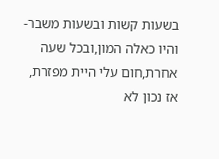בשעות קשות ובשעות משבר-והיו כאלה המון,ובכל שעה אחרת,חום עלי היית מפזרת, אז נכון לא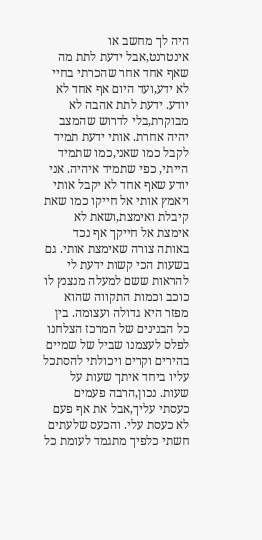היה לך מחשב או אינטרנט,אבל ידעת לתת מה שאף אחד אחר שהכרתי בחיי לא ידע,ועד היום אף אחד לא יודע. ידעת לתת אהבה לא מבוקרת,בלי לדרוש שהמצב יהיה אחרת. אותי ידעת תמיד לקבל כמו שאני,כמו שתמיד הייתי, כפי שתמיד איהיה. אני יודע שאף אחד לא יקבל אותי ויאמץ אותי אל חייקו כמו שאת קיבלת ואימצת,ושאת לא אימצת אל חייקך אף נכד באותה צורה שאימצת אותי. גם בשעות הכי קשות ידעת לי להראות ששם למעלה מנצנץ לו כוכב וכמות התקווה שהוא מפזר היא גדולה ועצומה. בין כל הבנינים של המרכז הצלחנו לפלס לעצמנו שביל של שמיים בהירים וקרים ויכולתי להסתכל עליו ביחד איתך שעות על שעות. נכון,הרבה פעמים כעסתי עליך,אבל את אף פעם לא כעסת עלי. והכעס שלעתים חשתי כלפיך מתגמד לעומת כל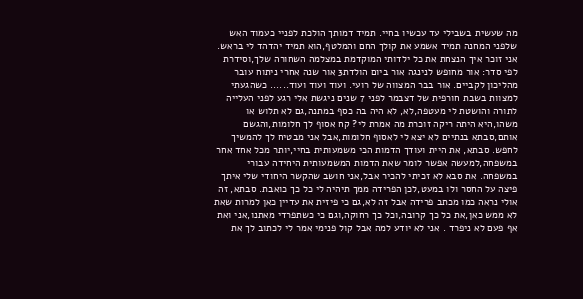מה שעשית בשבילי עד עכשיו בחיי. תמיד דמותך הולכת לפניי כעמוד האש שלפני המחנה תמיד אשמע את קולך החם והמלטף,הוא תמיד יהדהד לי בראש. אני זוכר איך הנצחת את כל ילדותי המוקדמת במצלמה השחורה שלך,וסידרת לפי סדר: אור מחופש לנינגה אור ביום הולדת3 אור שנה אחרי ניתוח עובר מהליכון לקביים. אור בבר המצווה של רועי. ועוד ועוד ועוד...... כשהגעתי למצוות בשבת חורפית של דצבמר לפני 7 שנים ניגשת אלי רגע לפני העלייה לתורה והושטת לי מעטפה,לא, לא היה בה כסף במתנה,גם לא תלוש או משהו,היא היתה ריקה זוכרת מה אמרת לי? קח אסוף לך חלומות,והגשם אותם,סבתא בנתיים לא יצא לי לאסוף חלומות,אבל אני מבטיח לך להמשיך לחפש. סבתא, את היית ועודך הדמות הכי משמעותית בחיי,יותר מכל אחד אחר במשפחה,למעשה אפשר לומר שאת הדמות המשמעותית היחידה עבורי במשפחה. את סבא לא זכיתי להכיר אבל,אני חושב שהקשר היחודי שלי איתך פיצה על החסר ולו במעט,לכן הפרידה ממך תיהיה לי כל כך כואבת. סבתא, זה אולי נראה כמו מכתב פרידה אבל זה לא,גם כי פיזית את עדיין כאן למרות שאת לא ממש כאן,את כל כך קרובה,וכל כך רחוקה,וגם כי כשתפרדי מאתנו,אני ואת אף פעם לא ניפרד . אני לא יודע למה אבל קול פנימי אמר לי לכתוב לך את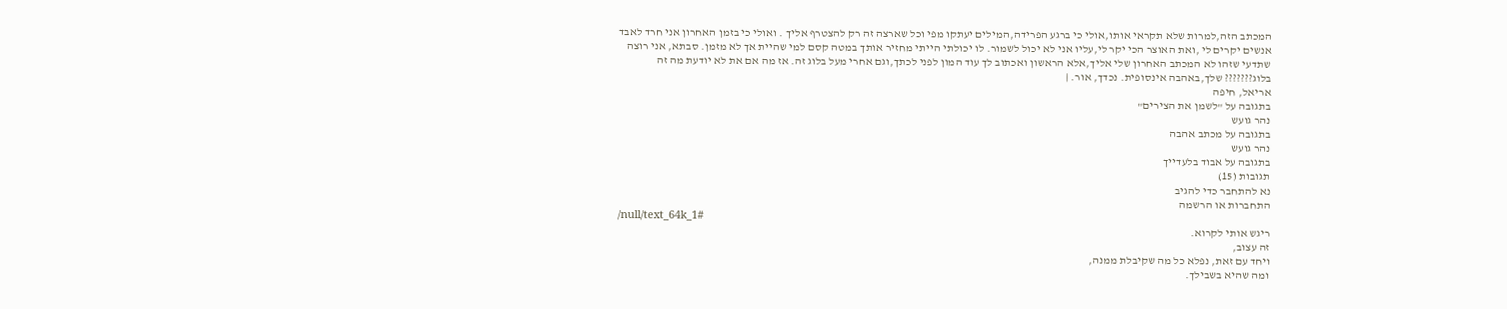המכתב הזה,למרות שלא תקראי אותו,אולי כי ברגע הפרידה,המילים יעתקו מפי וכל שארצה זה רק להצטרף אליך . ואולי כי בזמן האחרון אני חרד לאבד אנשים יקרים לי ,ואת האוצר הכי יקר לי,עליו אני לא יכול לשמור. לו יכולתי הייתי מחזיר אותך במטה קסם למי שהיית אך לא מזמן. סבתא, אני רוצה שתדעי שזהו לא המכתב האחרון שלי אליך,אלא הראשון ואכתוב לך עוד המון לפני לכתך,וגם אחרי מעל בלוג זה. אז מה אם את לא יודעת מה זה בלוג??????? שלך,באהבה אינסופית. נכדך, אור. |
אריאל, חיפה
בתגובה על "לשמן את הצירים"
נהר גועש
בתגובה על מכתב אהבה
נהר גועש
בתגובה על אבוד בלעדייך
תגובות (15)
נא להתחבר כדי להגיב
התחברות או הרשמה
/null/text_64k_1#
ריגש אותי לקרוא.
זה עצוב,
ויחד עם זאת, נפלא כל מה שקיבלת ממנה,
ומה שהיא בשבילך.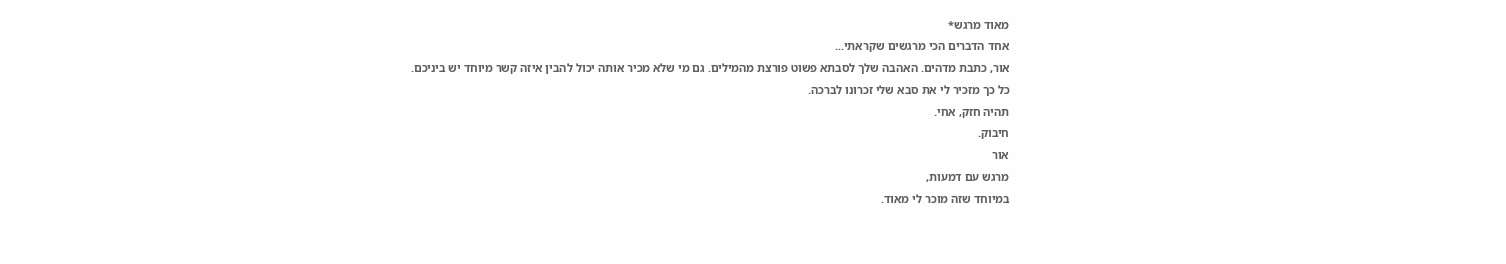מאוד מרגש*
אחד הדברים הכי מרגשים שקראתי...
אור, כתבת מדהים. האהבה שלך לסבתא פשוט פורצת מהמילים. גם מי שלא מכיר אותה יכול להבין איזה קשר מיוחד יש ביניכם.
כל כך מזכיר לי את סבא שלי זכרונו לברכה.
תהיה חזק, אחי.
חיבוק.
אור
מרגש עם דמעות,
במיוחד שזה מוכר לי מאוד.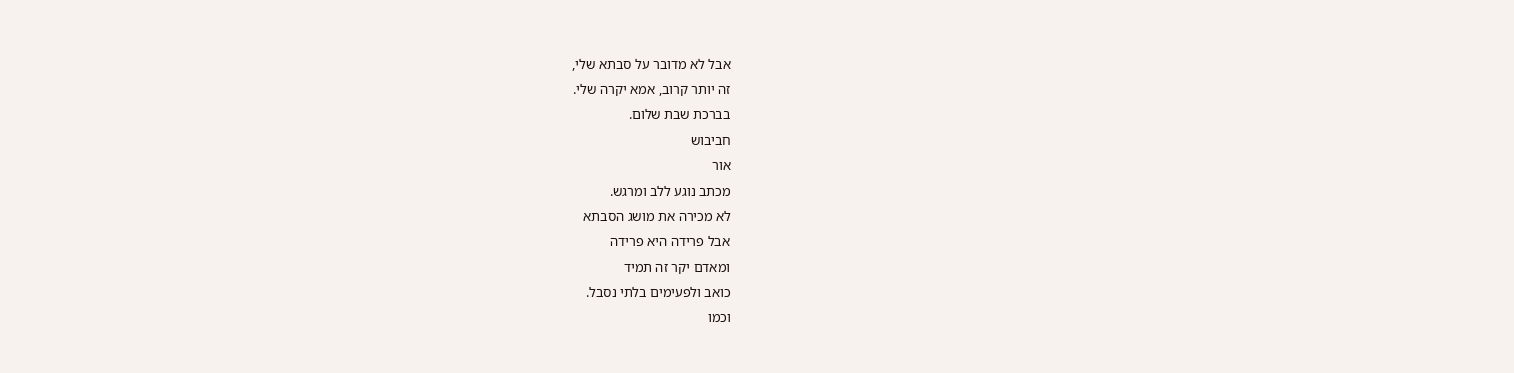אבל לא מדובר על סבתא שלי,
זה יותר קרוב, אמא יקרה שלי.
בברכת שבת שלום.
חביבוש
אור
מכתב נוגע ללב ומרגש.
לא מכירה את מושג הסבתא
אבל פרידה היא פרידה
ומאדם יקר זה תמיד
כואב ולפעימים בלתי נסבל.
וכמו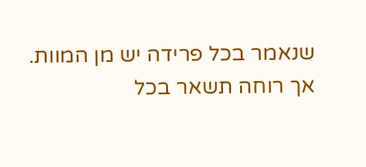שנאמר בכל פרידה יש מן המוות.
אך רוחה תשאר בכל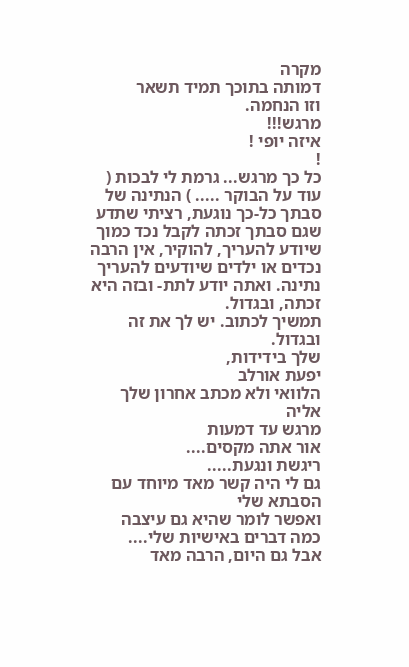מקרה
דמותה בתוכך תמיד תשאר
וזו הנחמה.
מרגש!!!
איזה יופי !
!
כל כך מרגש... גרמת לי לבכות ( עוד על הבוקר ..... ) הנתינה של סבתך כל-כך נוגעת, רציתי שתדע שגם סבתך זכתה לקבל נכד כמוך שיודע להעריך, להוקיר, אין הרבה נכדים או ילדים שיודעים להעריך נתינה. ואתה יודע לתת- ובזה היא זכתה, ובגדול.
תמשיך לכתוב. יש לך את זה ובגדול.
שלך בידידות,
יפעת אורלב
הלוואי ולא מכתב אחרון שלך אליה
מרגש עד דמעות
אור אתה מקסים....
ריגשת ונגעת.....
גם לי היה קשר מאד מיוחד עם הסבתא שלי
ואפשר לומר שהיא גם עיצבה כמה דברים באישיות שלי....
אבל גם היום, הרבה מאד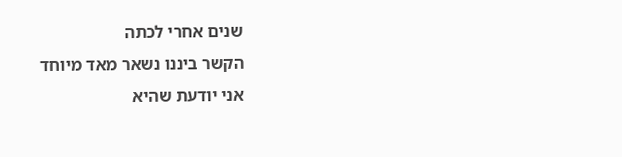שנים אחרי לכתה
הקשר ביננו נשאר מאד מיוחד
אני יודעת שהיא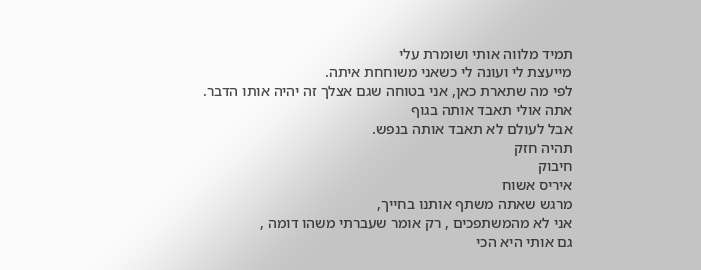תמיד מלווה אותי ושומרת עלי
מייעצת לי ועונה לי כשאני משוחחת איתה.
לפי מה שתארת כאן, אני בטוחה שגם אצלך זה יהיה אותו הדבר.
אתה אולי תאבד אותה בגוף
אבל לעולם לא תאבד אותה בנפש.
תהיה חזק
חיבוק
איריס אשוח
מרגש שאתה משתף אותנו בחייך,
אני לא מהמשתפכים , רק אומר שעברתי משהו דומה ,
גם אותי היא הכי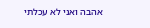אהבה ואני לא עכלתי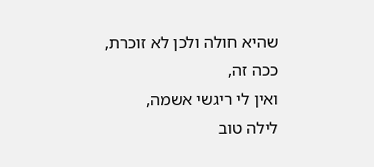שהיא חולה ולכן לא זוכרת,
ככה זה,
ואין לי ריגשי אשמה,
לילה טוב